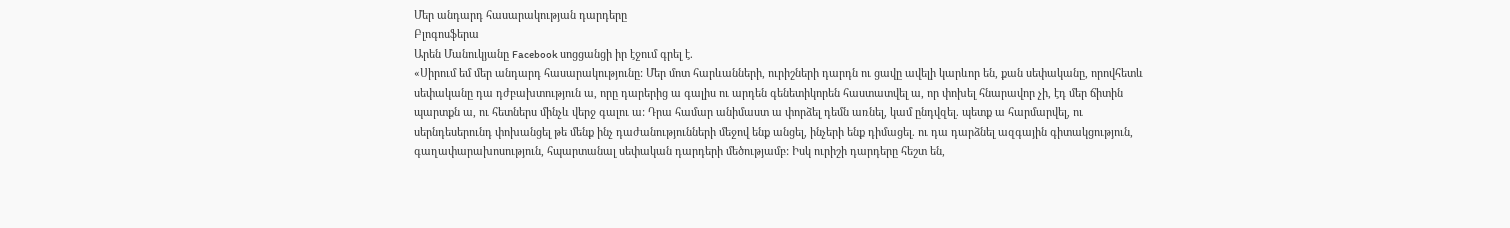Մեր անդարդ հասարակության դարդերը
Բլոգոսֆերա
Արեն Մանուկյանը Facebook սոցցանցի իր էջում գրել է.
«Սիրում եմ մեր անդարդ հասարակությունը: Մեր մոտ հարևանների, ուրիշների դարդն ու ցավը ավելի կարևոր են, քան սեփականը, որովհետև սեփականը դա դժբախտություն ա, որը դարերից ա գալիս ու արդեն գենետիկորեն հաստատվել ա, որ փոխել հնարավոր չի, էդ մեր ճիտին պարտքն ա, ու հետներս մինչև վերջ գալու ա: Դրա համար անիմաստ ա փորձել դեմն առնել, կամ ընդվզել. պետք ա հարմարվել, ու սերնդեսերունդ փոխանցել թե մենք ինչ դաժանությունների մեջով ենք անցել, ինչերի ենք դիմացել. ու դա դարձնել ազգային գիտակցություն, գաղափարախոսություն, հպարտանալ սեփական դարդերի մեծությամբ: Իսկ ուրիշի դարդերը հեշտ են,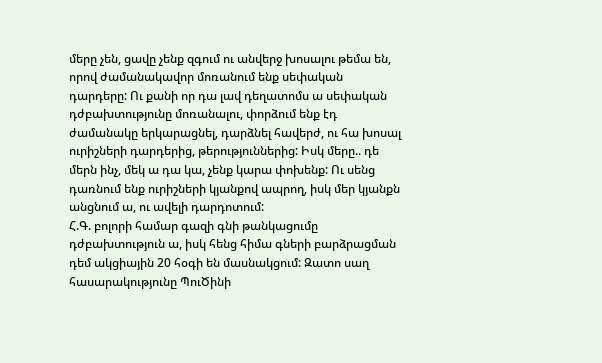մերը չեն, ցավը չենք զգում ու անվերջ խոսալու թեմա են, որով ժամանակավոր մոռանում ենք սեփական դարդերը: Ու քանի որ դա լավ դեղատոմս ա սեփական դժբախտությունը մոռանալու, փորձում ենք էդ ժամանակը երկարացնել, դարձնել հավերժ, ու հա խոսալ ուրիշների դարդերից, թերություններից: Իսկ մերը.. դե մերն ինչ, մեկ ա դա կա, չենք կարա փոխենք: Ու սենց դառնում ենք ուրիշների կյանքով ապրող, իսկ մեր կյանքն անցնում ա, ու ավելի դարդոտում:
Հ.Գ. բոլորի համար գազի գնի թանկացումը դժբախտություն ա, իսկ հենց հիմա գների բարձրացման դեմ ակցիային 20 հօգի են մասնակցում: Զատո սաղ հասարակությունը ՊուԾինի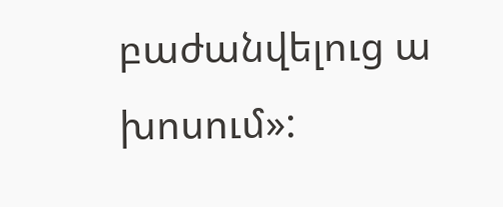բաժանվելուց ա խոսում»: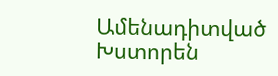Ամենադիտված
Խստորեն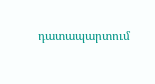դատապարտում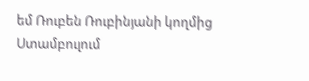եմ Ռուբեն Ռուբինյանի կողմից Ստամբուլում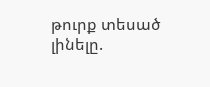թուրք տեսած լինելը.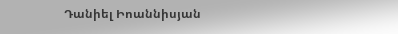Դանիել Իոաննիսյան